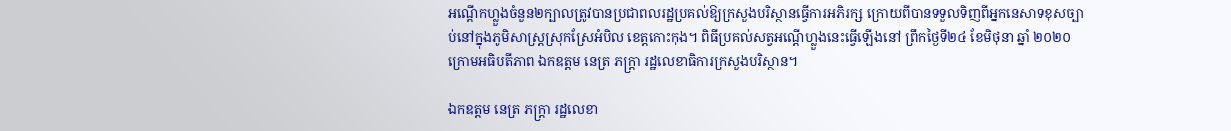អណ្តើកហ្លួងចំនួន២ក្បាលត្រូវបានប្រជាពលរដ្ឋប្រគល់ឱ្យក្រសួងបរិស្ថានធ្វើការអភិរក្ស ក្រោយពីបានទទួលទិញពីអ្នកនេសាទខុសច្បាប់នៅក្នុងភូមិសាស្ត្រស្រុកស្រែអំបិល ខេត្តកោះកុង។ ពិធីប្រគល់សត្វអណ្តើហ្លួងនេះធ្វើឡើងនៅ ព្រឹកថ្ងៃទី២៤ ខែមិថុនា ឆ្នាំ ២០២០ ក្រោមអធិបតីភាព ឯកឧត្តម នេត្រ ភក្ត្រា រដ្ឋលេខាធិការក្រសួងបរិស្ថាន។

ឯកឧត្តម នេត្រ ភក្ត្រា រដ្ឋលេខា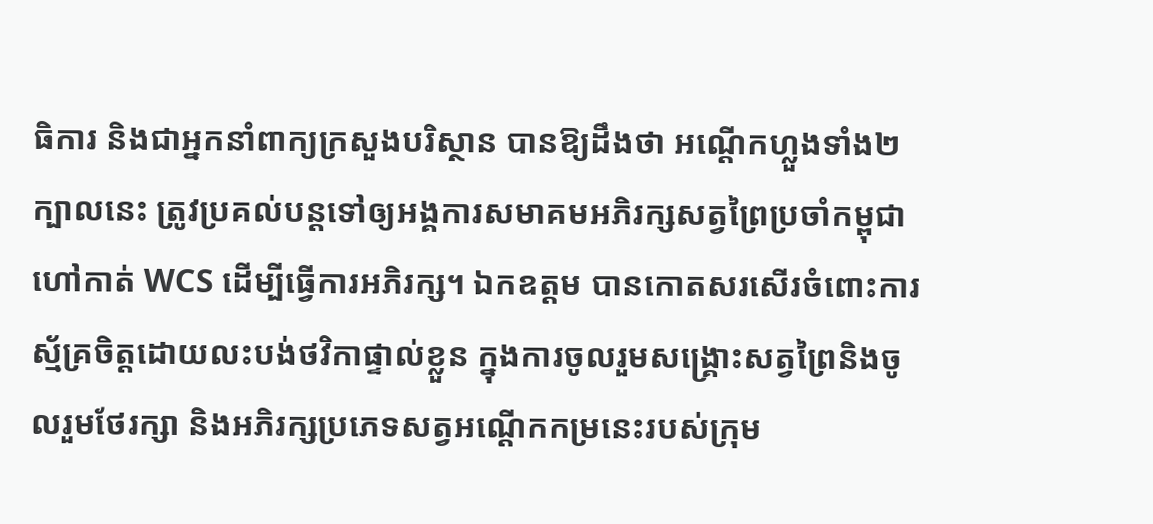ធិការ និងជាអ្នកនាំពាក្យក្រសួងបរិស្ថាន បានឱ្យដឹងថា អណ្តើកហ្លួងទាំង២ក្បាលនេះ ត្រូវប្រគល់បន្តទៅឲ្យអង្គការសមាគមអភិរក្សសត្វព្រៃប្រចាំកម្ពុជា ហៅកាត់ WCS ដើម្បីធ្វើការអភិរក្ស។ ឯកឧត្តម បានកោតសរសើរចំពោះការស្ម័គ្រចិត្តដោយលះបង់ថវិកាផ្ទាល់ខ្លួន ក្នុងការចូលរួមសង្គ្រោះសត្វព្រៃនិងចូលរួមថែរក្សា និងអភិរក្សប្រភេទសត្វអណ្តើកកម្រនេះរបស់ក្រុម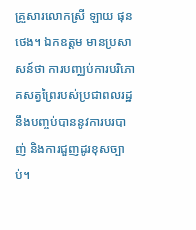គ្រួសារលោកស្រី ឡាយ ផុនថេង។ ឯកឧត្តម មានប្រសាសន៍ថា ការបញ្ឈប់ការបរិភោគសត្វព្រៃរបស់ប្រជាពលរដ្ឋ នឹងបញ្ចប់បាននូវការបរបាញ់ និងការជួញដូរខុសច្បាប់។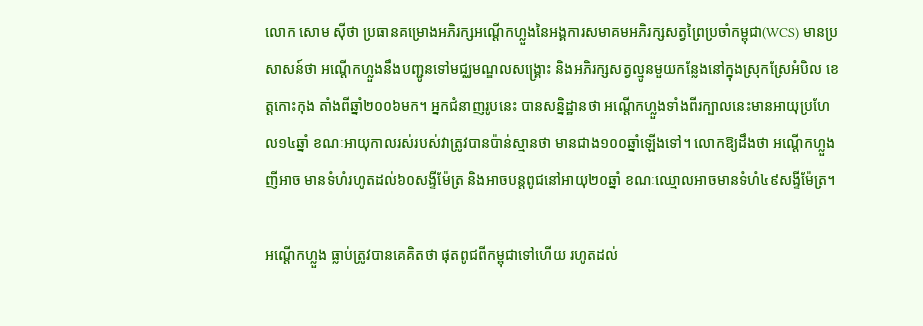លោក សោម ស៊ីថា ប្រធានគម្រោងអភិរក្សអណ្តើកហ្លួងនៃអង្គការសមាគមអភិរក្សសត្វព្រៃប្រចាំកម្ពុជា(WCS) មានប្រសាសន៍ថា អណ្តើកហ្លួងនឹងបញ្ជូនទៅមជ្ឈមណ្ឌលសង្គ្រោះ និងអភិរក្សសត្វល្មូនមួយកន្លែងនៅក្នុងស្រុកស្រែអំបិល ខេត្តកោះកុង តាំងពីឆ្នាំ២០០៦មក។ អ្នកជំនាញរូបនេះ បានសន្និដ្ឋានថា អណ្តើកហ្លួងទាំងពីរក្បាលនេះមានអាយុប្រហែល១៤ឆ្នាំ ខណៈអាយុកាលរស់របស់វាត្រូវបានប៉ាន់ស្មានថា មានជាង១០០ឆ្នាំឡើងទៅ។ លោកឱ្យដឹងថា អណ្ដើកហ្លួងញីអាច មានទំហំរហូតដល់៦០សង្ទីម៉ែត្រ និងអាចបន្តពូជនៅអាយុ២០ឆ្នាំ ខណៈឈ្មោលអាចមានទំហំ៤៩សង្ទីម៉ែត្រ។

អណ្ដើកហ្លួង ធ្លាប់ត្រូវបានគេគិតថា ផុតពូជពីកម្ពុជាទៅហើយ រហូតដល់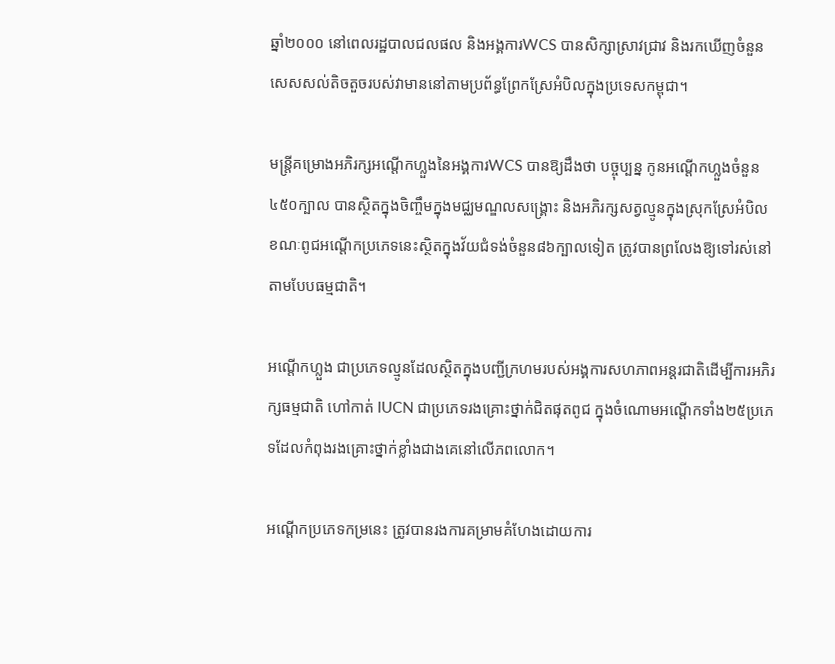ឆ្នាំ២០០០ នៅពេលរដ្ឋបាលជលផល និងអង្គការWCS បានសិក្សាស្រាវជ្រាវ និងរកឃើញចំនួនសេសសល់តិចតួចរបស់វាមាននៅតាមប្រព័ន្ធព្រែកស្រែអំបិលក្នុងប្រទេសកម្ពុជា។

មន្ត្រីគម្រោងអភិរក្សអណ្តើកហ្លួងនៃអង្គការWCS បានឱ្យដឹងថា បច្ចុប្បន្ន កូនអណ្តើកហ្លួងចំនួន៤៥០ក្បាល បានស្ថិតក្នុងចិញ្ចឹមក្នុងមជ្ឈមណ្ឌលសង្គ្រោះ និងអភិរក្សសត្វល្មូនក្នុងស្រុកស្រែអំបិល ខណៈពូជអណ្តើកប្រភេទនេះស្ថិតក្នុងវ័យជំទង់ចំនួន៨៦ក្បាលទៀត ត្រូវបានព្រលែងឱ្យទៅរស់នៅតាមបែបធម្មជាតិ។

អណ្តើកហ្លួង ជាប្រភេទល្មូនដែលស្ថិតក្នុងបញ្ជីក្រហមរបស់អង្គការសហភាពអន្តរជាតិដើម្បីការអភិរក្សធម្មជាតិ ហៅកាត់ IUCN ជាប្រភេទរងគ្រោះថ្នាក់ជិតផុតពូជ ក្នុងចំណោមអណ្តើកទាំង២៥ប្រភេទដែលកំពុងរងគ្រោះថ្នាក់ខ្លាំងជាងគេនៅលើភពលោក។

អណ្ដើកប្រភេទកម្រនេះ ត្រូវបានរងការគម្រាមគំហែងដោយការ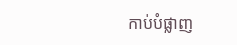កាប់បំផ្លាញ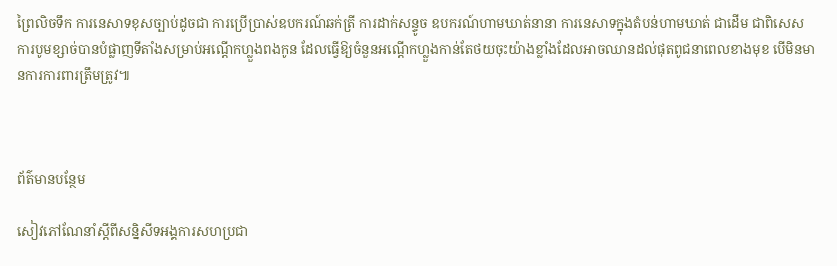ព្រៃលិចទឹក ការនេសាទខុសច្បាប់ដូចជា ការប្រើប្រាស់ឧបករណ៍ឆក់ត្រី ការដាក់សន្ទូច ឧបករណ៍ហាមឃាត់នានា ការនេសាទក្នុងតំបន់ហាមឃាត់ ជាដើម ជាពិសេសការបូមខ្សាច់បានបំផ្លាញទីតាំងសម្រាប់អណ្ដើកហ្លួងពងកូន ដែលធ្វើឱ្យចំនួនអណ្ដើកហ្លួងកាន់តែថយចុះយ៉ាងខ្លាំងដែលអាចឈានដល់ផុតពូជនាពេលខាងមុខ បើមិនមានការការពារត្រឹមត្រូវ៕



ព័ត៌មានបន្ថែម

សៀវភៅណែនាំស្តីពីសន្និសីទអង្គការសហប្រជា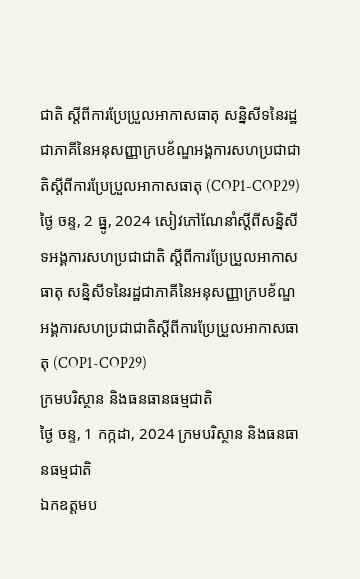ជាតិ ស្តីពីការប្រែប្រួលអាកាសធាតុ សន្និសីទនៃរដ្ឋជាភាគីនៃអនុសញ្ញាក្របខ័ណ្ឌអង្គការសហប្រជាជាតិស្តីពីការប្រែប្រួលអាកាសធាតុ (COP1-COP29)
ថ្ងៃ ចន្ទ, 2 ធ្នូ, 2024 សៀវភៅណែនាំស្តីពីសន្និសីទអង្គការសហប្រជាជាតិ ស្តីពីការប្រែប្រួលអាកាសធាតុ សន្និសីទនៃរដ្ឋជាភាគីនៃអនុសញ្ញាក្របខ័ណ្ឌអង្គការសហប្រជាជាតិស្តីពីការប្រែប្រួលអាកាសធាតុ (COP1-COP29)
ក្រមបរិស្ថាន និងធនធានធម្មជាតិ
ថ្ងៃ ចន្ទ, 1 កក្កដា, 2024 ក្រមបរិស្ថាន និងធនធានធម្មជាតិ
ឯកឧត្តមប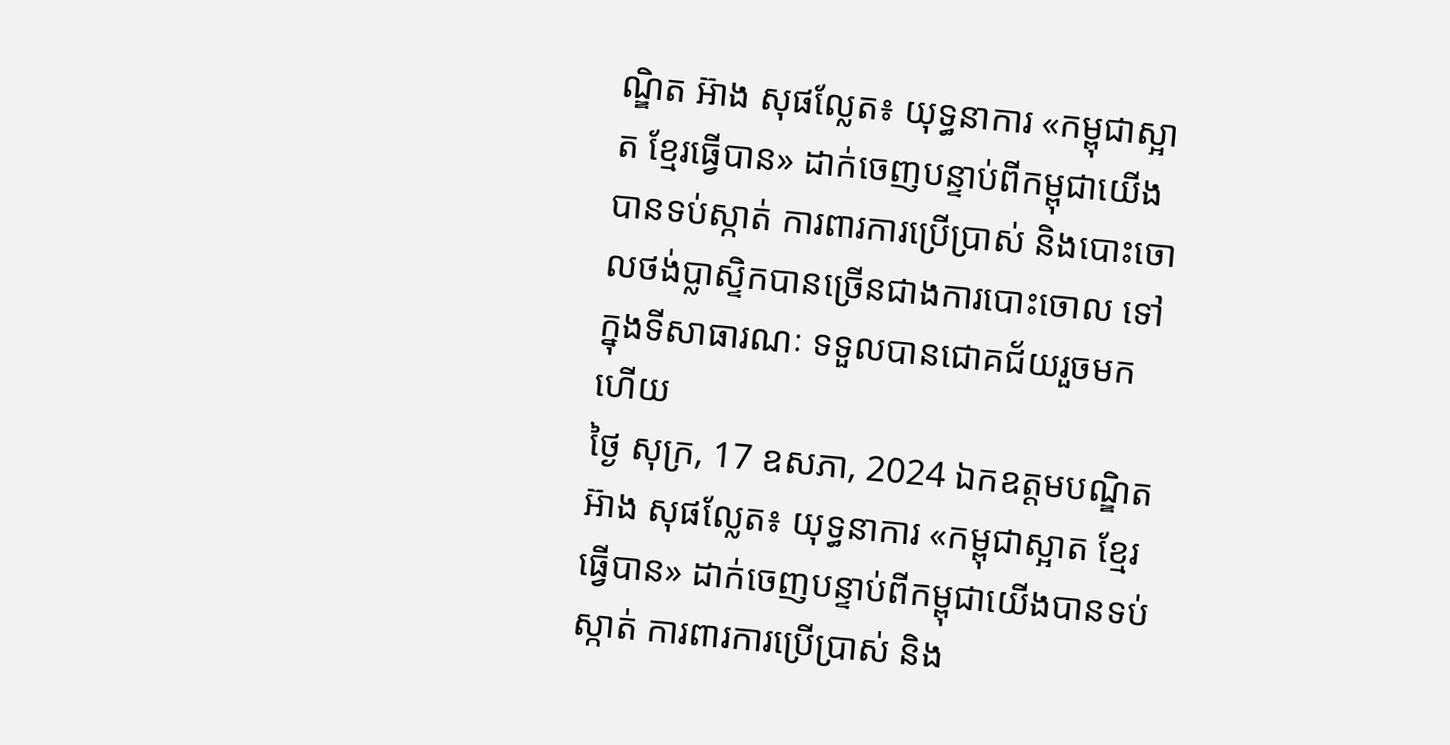ណ្ឌិត អ៊ាង សុផល្លែត៖ យុទ្ធនាការ «កម្ពុជាស្អាត ខ្មែរធ្វើបាន» ដាក់ចេញបន្ទាប់ពីកម្ពុជាយើងបានទប់ស្កាត់ ការពារការប្រើប្រាស់ និងបោះចោលថង់ប្លាស្ទិកបានច្រើនជាងការបោះចោល ទៅក្នុងទីសាធារណៈ ទទួលបានជោគជ័យរួចមកហើយ
ថ្ងៃ សុក្រ, 17 ឧសភា, 2024 ឯកឧត្តមបណ្ឌិត អ៊ាង សុផល្លែត៖ យុទ្ធនាការ «កម្ពុជាស្អាត ខ្មែរធ្វើបាន» ដាក់ចេញបន្ទាប់ពីកម្ពុជាយើងបានទប់ស្កាត់ ការពារការប្រើប្រាស់ និង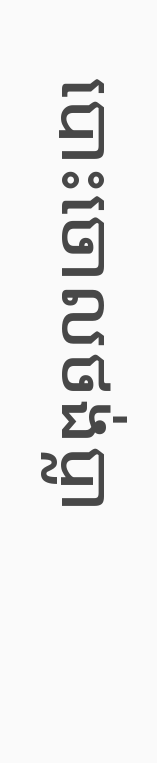បោះចោលថង់ប្លា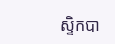ស្ទិកបា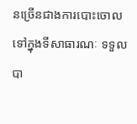នច្រើនជាងការបោះចោល ទៅក្នុងទីសាធារណៈ ទទួលបា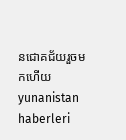នជោគជ័យរួចមកហើយ
yunanistan haberleri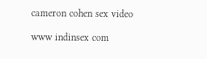cameron cohen sex video

www indinsex com